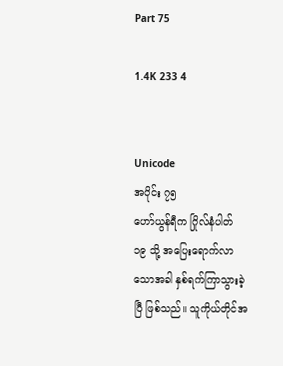Part 75

1.4K 233 4


Unicode
အပိုင်း ၇၅
ဟော်ယွန်ရီက ဂြိုလ်နံပါတ် ၁၉ သို့ အပြေးရောက်လာသောအခါ နှစ်ရက်ကြာသွားခဲ့ပြီ ဖြစ်သည်။ သူကိုယ်တိုင်အ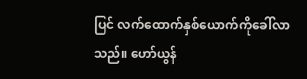ပြင် လက်ထောက်နှစ်ယောက်ကိုခေါ်လာသည်။ ဟော်ယွန်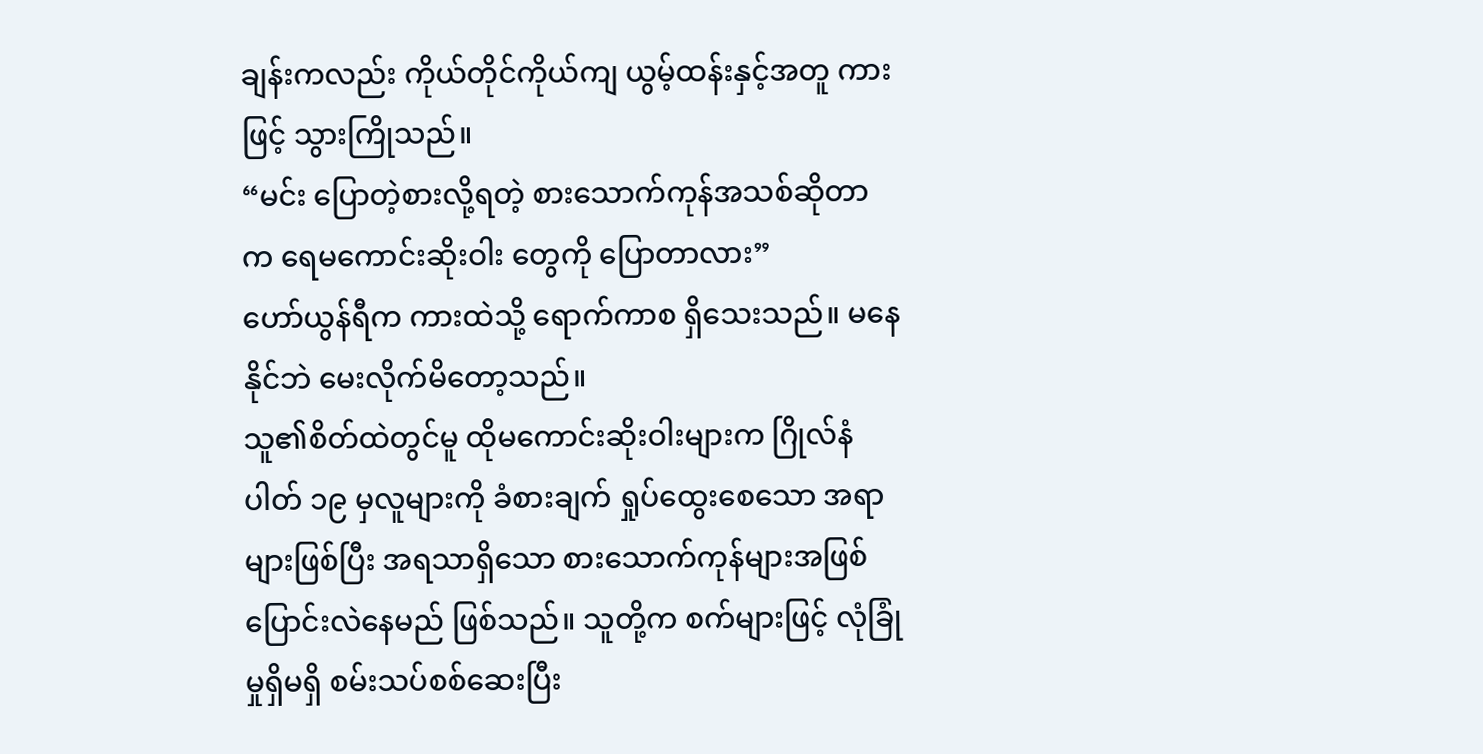ချန်းကလည်း ကိုယ်တိုင်ကိုယ်ကျ ယွမ့်ထန်းနှင့်အတူ ကားဖြင့် သွားကြိုသည်။
“မင်း ပြောတဲ့စားလို့ရတဲ့ စားသောက်ကုန်အသစ်ဆိုတာက ရေမကောင်းဆိုးဝါး တွေကို ပြောတာလား”
ဟော်ယွန်ရီက ကားထဲသို့ ရောက်ကာစ ရှိသေးသည်။ မနေနိုင်ဘဲ မေးလိုက်မိတော့သည်။
သူ၏စိတ်ထဲတွင်မူ ထိုမကောင်းဆိုးဝါးများက ဂြိုလ်နံပါတ် ၁၉ မှလူများကို ခံစားချက် ရှုပ်ထွေးစေသော အရာများဖြစ်ပြီး အရသာရှိသော စားသောက်ကုန်များအဖြစ် ပြောင်းလဲနေမည် ဖြစ်သည်။ သူတို့က စက်များဖြင့် လုံခြုံမှုရှိမရှိ စမ်းသပ်စစ်ဆေးပြီး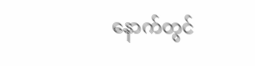နောက်တွင်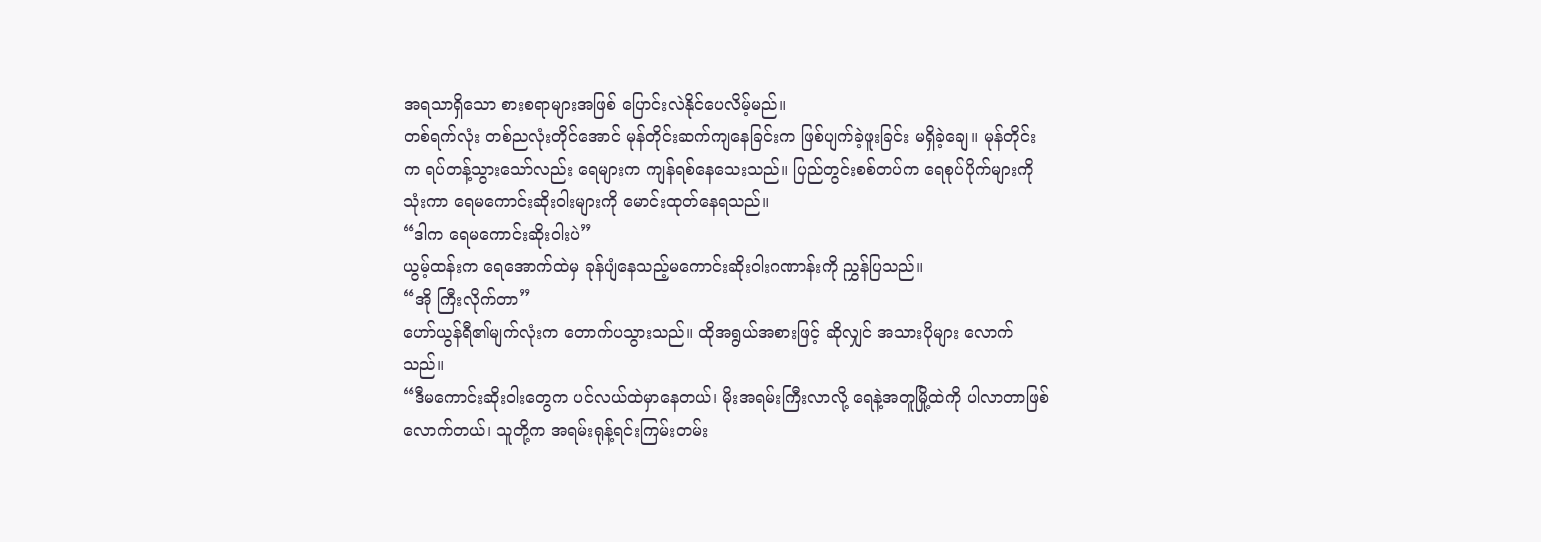အရသာရှိသော စားစရာများအဖြစ် ပြောင်းလဲနိုင်ပေလိမ့်မည်။
တစ်ရက်လုံး တစ်ညလုံးတိုင်အောင် မုန်တိုင်းဆက်ကျနေခြင်းက ဖြစ်ပျက်ခဲ့ဖူးခြင်း မရှိခဲ့ချေ။ မုန်တိုင်းက ရပ်တန့်သွားသော်လည်း ရေများက ကျန်ရစ်နေသေးသည်။ ပြည်တွင်းစစ်တပ်က ရေစုပ်ပိုက်များကို သုံးကာ ရေမကောင်းဆိုးဝါးများကို မောင်းထုတ်နေရသည်။
“ဒါက ရေမကောင်းဆိုးဝါးပဲ”
ယွမ့်ထန်းက ရေအောက်ထဲမှ ခုန်ပျံနေသည့်မကောင်းဆိုးဝါးဂဏာန်းကို ညွှန်ပြသည်။
“အို ကြီးလိုက်တာ”
ဟော်ယွန်ရီ၏မျက်လုံးက တောက်ပသွားသည်။ ထိုအရွယ်အစားဖြင့် ဆိုလျှင် အသားပိုများ လောက်သည်။
“ဒီမကောင်းဆိုးဝါးတွေက ပင်လယ်ထဲမှာနေတယ်၊ မိုးအရမ်းကြီးလာလို့ ရေနဲ့အတူမြို့ထဲကို ပါလာတာဖြစ်လောက်တယ်၊ သူတို့က အရမ်းရုန့်ရင်းကြမ်းတမ်း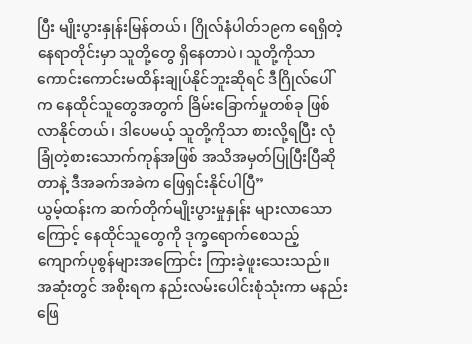ပြီး မျိုးပွားနှုန်းမြန်တယ်၊ ဂြိုလ်နံပါတ်၁၉က ရေရှိတဲ့နေရာတိုင်းမှာ သူတို့တွေ ရှိနေတာပဲ၊ သူတို့ကိုသာ ကောင်းကောင်းမထိန်းချုပ်နိုင်ဘူးဆိုရင် ဒီဂြိုလ်ပေါ်က နေထိုင်သူတွေအတွက် ခြိမ်းခြောက်မှုတစ်ခု ဖြစ်လာနိုင်တယ်၊ ဒါပေမယ့် သူတို့ကိုသာ စားလို့ရပြီး လုံခြုံတဲ့စားသောက်ကုန်အဖြစ် အသိအမှတ်ပြုပြီးပြီဆိုတာနဲ့ ဒီအခက်အခဲက ဖြေရှင်းနိုင်ပါပြီ”
ယွမ့်ထန်းက ဆက်တိုက်မျိုးပွားမှုနှုန်း များလာသောကြောင့် နေထိုင်သူတွေကို ဒုက္ခရောက်စေသည့် ကျောက်ပုစွန်များအကြောင်း ကြားခဲ့ဖူးသေးသည်။ အဆုံးတွင် အစိုးရက နည်းလမ်းပေါင်းစုံသုံးကာ မနည်း ဖြေ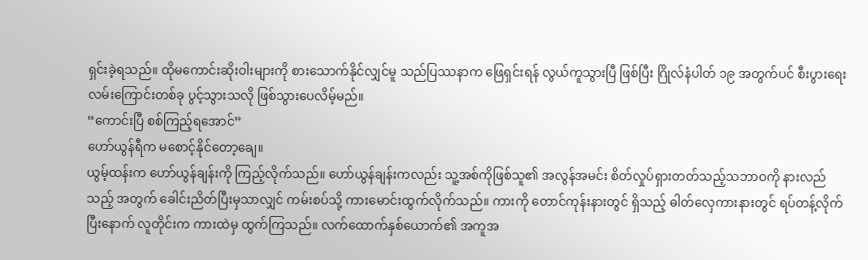ရှင်းခဲ့ရသည်။ ထိုမကောင်းဆိုးဝါးများကို စားသောက်နိုင်လျှင်မူ သည်ပြဿနာက ဖြေရှင်းရန် လွယ်ကူသွားပြီ ဖြစ်ပြီး ဂြိုလ်နံပါတ် ၁၉ အတွက်ပင် စီးပွားရေးလမ်းကြောင်းတစ်ခု ပွင့်သွားသလို ဖြစ်သွားပေလိမ့်မည်။
“ကောင်းပြီ စစ်ကြည့်ရအောင်”
ဟော်ယွန်ရီက မစောင့်နိုင်တော့ချေ။
ယွမ့်ထန်းက ဟော်ယွန်ချန်းကို ကြည့်လိုက်သည်။ ဟော်ယွန်ချန်းကလည်း သူ့အစ်ကိုဖြစ်သူ၏ အလွန်အမင်း စိတ်လှုပ်ရှားတတ်သည့်သဘာဝကို နားလည်သည့် အတွက် ခေါင်းညိတ်ပြီးမှသာလျှင် ကမ်းစပ်သို့ ကားမောင်းထွက်လိုက်သည်။ ကားကို တောင်ကုန်းနားတွင် ရှိသည့် ဓါတ်လှေကားနားတွင် ရပ်တန့်လိုက်ပြီးနောက် လူတိုင်းက ကားထဲမှ ထွက်ကြသည်။ လက်ထောက်နှစ်ယောက်၏ အကူအ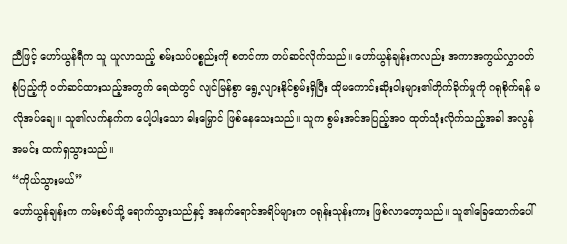ညီဖြင့် ဟော်ယွန်ရီက သူ ယူလာသည့် စမ်းသပ်ပစ္စည်းကို စတင်ကာ တပ်ဆင်လိုက်သည်။ ဟော်ယွန်ချန်းကလည်း အကာအကွယ်လွှာဝတ်စုံပြည့်ကို ဝတ်ဆင်ထားသည့်အတွက် ရေထဲတွင် လျင်မြန်စွာ ရွေ့လျားနိုင်စွမ်းရှိပြီး ထိုမကောင်းဆိုးဝါးများ၏တိုက်ခိုက်မှုကို ဂရုစိုက်ရန် မလိုအပ်ချေ။ သူ၏လက်နက်က ပေါ့ပါးသော ဓါးမြှောင် ဖြစ်နေသေးသည်။ သူက စွမ်းအင်အပြည့်အဝ ထုတ်သုံးလိုက်သည့်အခါ အလွန်အမင်း ထက်ရှသွားသည်။
“ကိုယ်သွားမယ်”
ဟော်ယွန်ချန်းက ကမ်းစပ်သို့ ရောက်သွားသည်နှင့် အနက်ရောင်အရိပ်များက ဝရုန်းသုန်းကား ဖြစ်လာတော့သည်။ သူ၏ခြေထောက်ပေါ်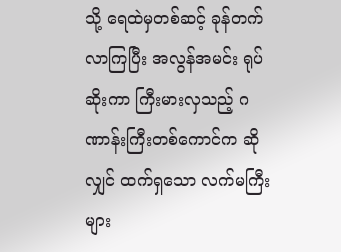သို့ ရေထဲမှတစ်ဆင့် ခုန်တက်လာကြပြီး အလွန်အမင်း ရုပ်ဆိုးကာ ကြီးမားလှသည့် ဂဏာန်းကြီးတစ်ကောင်က ဆိုလျှင် ထက်ရှသော လက်မကြီးများ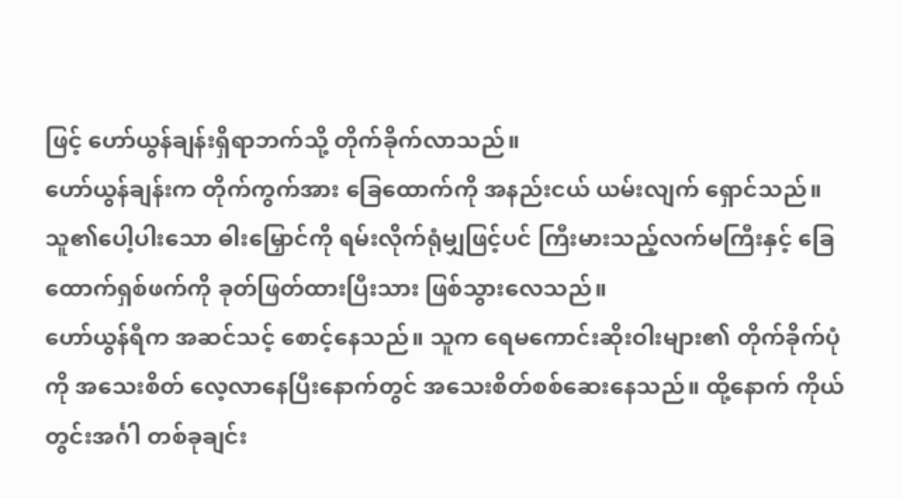ဖြင့် ဟော်ယွန်ချန်းရှိရာဘက်သို့ တိုက်ခိုက်လာသည်။
ဟော်ယွန်ချန်းက တိုက်ကွက်အား ခြေထောက်ကို အနည်းငယ် ယမ်းလျက် ရှောင်သည်။ သူ၏ပေါ့ပါးသော ဓါးမြှောင်ကို ရမ်းလိုက်ရုံမျှဖြင့်ပင် ကြီးမားသည့်လက်မကြီးနှင့် ခြေထောက်ရှစ်ဖက်ကို ခုတ်ဖြတ်ထားပြီးသား ဖြစ်သွားလေသည်။
ဟော်ယွန်ရီက အဆင်သင့် စောင့်နေသည်။ သူက ရေမကောင်းဆိုးဝါးများ၏ တိုက်ခိုက်ပုံကို အသေးစိတ် လေ့လာနေပြီးနောက်တွင် အသေးစိတ်စစ်ဆေးနေသည်။ ထို့နောက် ကိုယ်တွင်းအင်္ဂါ တစ်ခုချင်း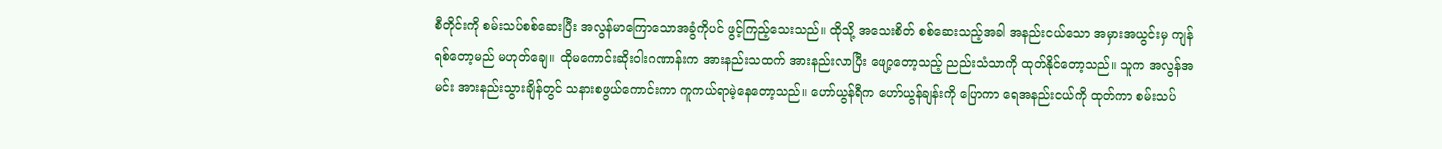စီတိုင်းကို စမ်းသပ်စစ်ဆေးပြီး အလွန်မာကြောသောအခွံကိုပင် ဖွင့်ကြည့်သေးသည်။ ထိုသို့ အသေးစိတ် စစ်ဆေးသည့်အခါ အနည်းငယ်သော အမှားအယွင်းမှ ကျန်ရစ်တော့မည် မဟုတ်ချေ။ ထိုမကောင်းဆိုးဝါးဂဏာန်းက အားနည်းသထက် အားနည်းလာပြီး ဖျော့တော့သည့် ညည်းသံသာကို ထုတ်နိုင်တော့သည်။ သူက အလွန်အမင်း အားနည်းသွားချိန်တွင် သနားစဖွယ်ကောင်းကာ ကူကယ်ရာမဲ့နေတော့သည်။ ဟော်ယွန်ရီက ဟော်ယွန်ချန်းကို ပြောကာ ရေအနည်းငယ်ကို ထုတ်ကာ စမ်းသပ်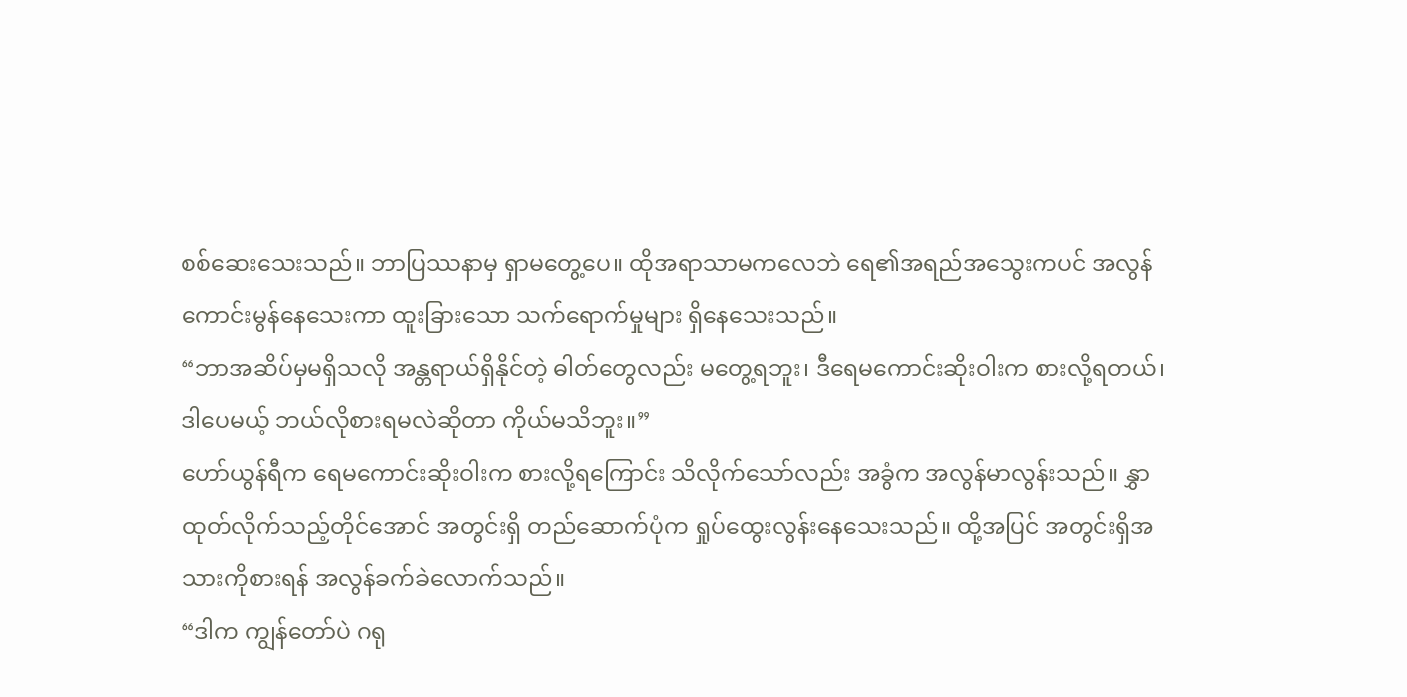စစ်ဆေးသေးသည်။ ဘာပြဿနာမှ ရှာမတွေ့ပေ။ ထိုအရာသာမကလေဘဲ ရေ၏အရည်အသွေးကပင် အလွန်ကောင်းမွန်နေသေးကာ ထူးခြားသော သက်ရောက်မှုများ ရှိနေသေးသည်။
“ဘာအဆိပ်မှမရှိသလို အန္တရာယ်ရှိနိုင်တဲ့ ဓါတ်တွေလည်း မတွေ့ရဘူး၊ ဒီရေမကောင်းဆိုးဝါးက စားလို့ရတယ်၊ ဒါပေမယ့် ဘယ်လိုစားရမလဲဆိုတာ ကိုယ်မသိဘူး။”
ဟော်ယွန်ရီက ရေမကောင်းဆိုးဝါးက စားလို့ရကြောင်း သိလိုက်သော်လည်း အခွံက အလွန်မာလွန်းသည်။ နွှာထုတ်လိုက်သည့်တိုင်အောင် အတွင်းရှိ တည်ဆောက်ပုံက ရှုပ်ထွေးလွန်းနေသေးသည်။ ထို့အပြင် အတွင်းရှိအသားကိုစားရန် အလွန်ခက်ခဲလောက်သည်။
“ဒါက ကျွန်တော်ပဲ ဂရု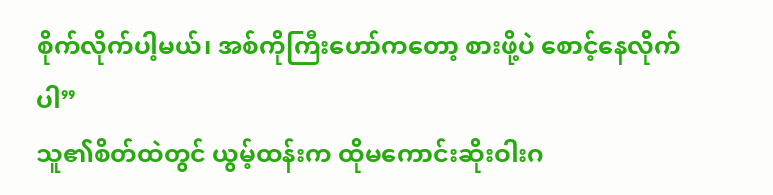စိုက်လိုက်ပါ့မယ်၊ အစ်ကိုကြီးဟော်ကတော့ စားဖို့ပဲ စောင့်နေလိုက်ပါ”
သူ၏စိတ်ထဲတွင် ယွမ့်ထန်းက ထိုမကောင်းဆိုးဝါးဂ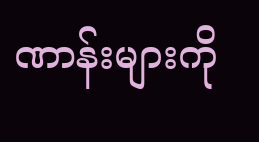ဏာန်းများကို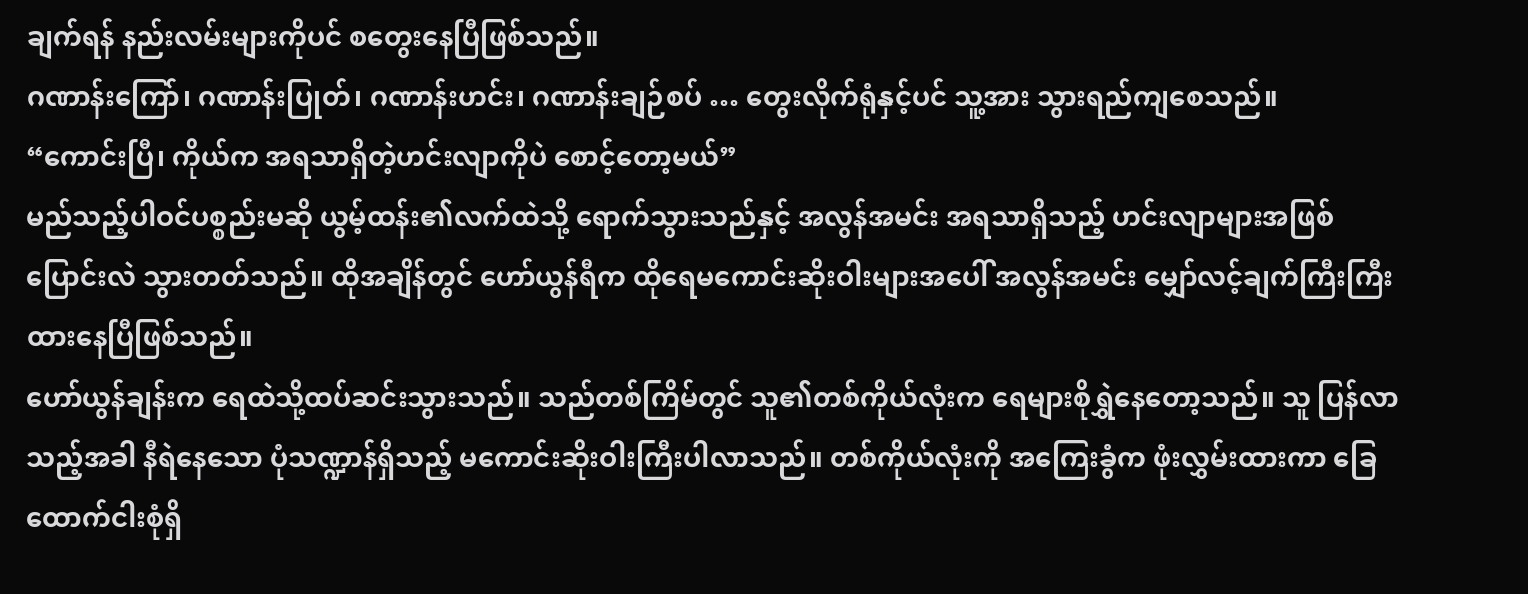ချက်ရန် နည်းလမ်းများကိုပင် စတွေးနေပြီဖြစ်သည်။
ဂဏာန်းကြော်၊ ဂဏာန်းပြုတ်၊ ဂဏာန်းဟင်း၊ ဂဏာန်းချဉ်စပ် … တွေးလိုက်ရုံနှင့်ပင် သူ့အား သွားရည်ကျစေသည်။
“ကောင်းပြီ၊ ကိုယ်က အရသာရှိတဲ့ဟင်းလျာကိုပဲ စောင့်တော့မယ်”
မည်သည့်ပါဝင်ပစ္စည်းမဆို ယွမ့်ထန်း၏လက်ထဲသို့ ရောက်သွားသည်နှင့် အလွန်အမင်း အရသာရှိသည့် ဟင်းလျာများအဖြစ် ပြောင်းလဲ သွားတတ်သည်။ ထိုအချိန်တွင် ဟော်ယွန်ရီက ထိုရေမကောင်းဆိုးဝါးများအပေါ် အလွန်အမင်း မျှော်လင့်ချက်ကြီးကြီး ထားနေပြီဖြစ်သည်။
ဟော်ယွန်ချန်းက ရေထဲသို့ထပ်ဆင်းသွားသည်။ သည်တစ်ကြိမ်တွင် သူ၏တစ်ကိုယ်လုံးက ရေများစိုရွှဲနေတော့သည်။ သူ ပြန်လာသည့်အခါ နီရဲနေသော ပုံသဏ္ဍာန်ရှိသည့် မကောင်းဆိုးဝါးကြီးပါလာသည်။ တစ်ကိုယ်လုံးကို အကြေးခွံက ဖုံးလွှမ်းထားကာ ခြေထောက်ငါးစုံရှိ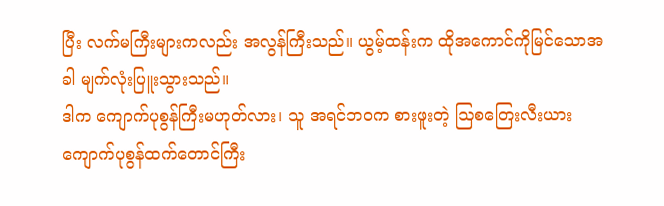ပြီး လက်မကြီးများကလည်း အလွန်ကြီးသည်။ ယွမ့်ထန်းက ထိုအကောင်ကိုမြင်သောအခါ မျက်လုံးပြူးသွားသည်။
ဒါက ကျောက်ပုစွန်ကြီးမဟုတ်လား၊ သူ အရင်ဘဝက စားဖူးတဲ့ ဩစတြေးလီးယား ကျောက်ပုစွန်ထက်တောင်ကြီး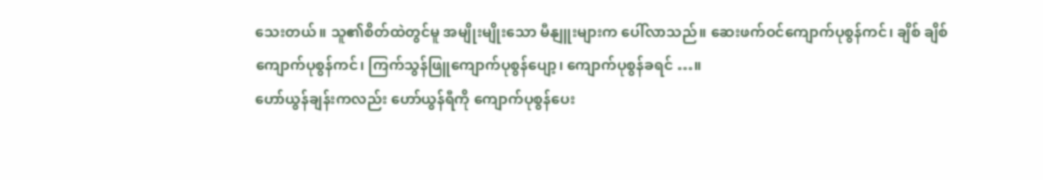သေးတယ်။ သူ၏စိတ်ထဲတွင်မူ အမျိုးမျိုးသော မီနျူးများက ပေါ်လာသည်။ ဆေးဖက်ဝင်ကျောက်ပုစွန်ကင်၊ ချိစ် ချိစ်ကျောက်ပုစွန်ကင်၊ ကြက်သွန်ဖြူကျောက်ပုစွန်ပျော့၊ ကျောက်ပုစွန်ခရင် …။
ဟော်ယွန်ချန်းကလည်း ဟော်ယွန်ရီကို ကျောက်ပုစွန်ပေး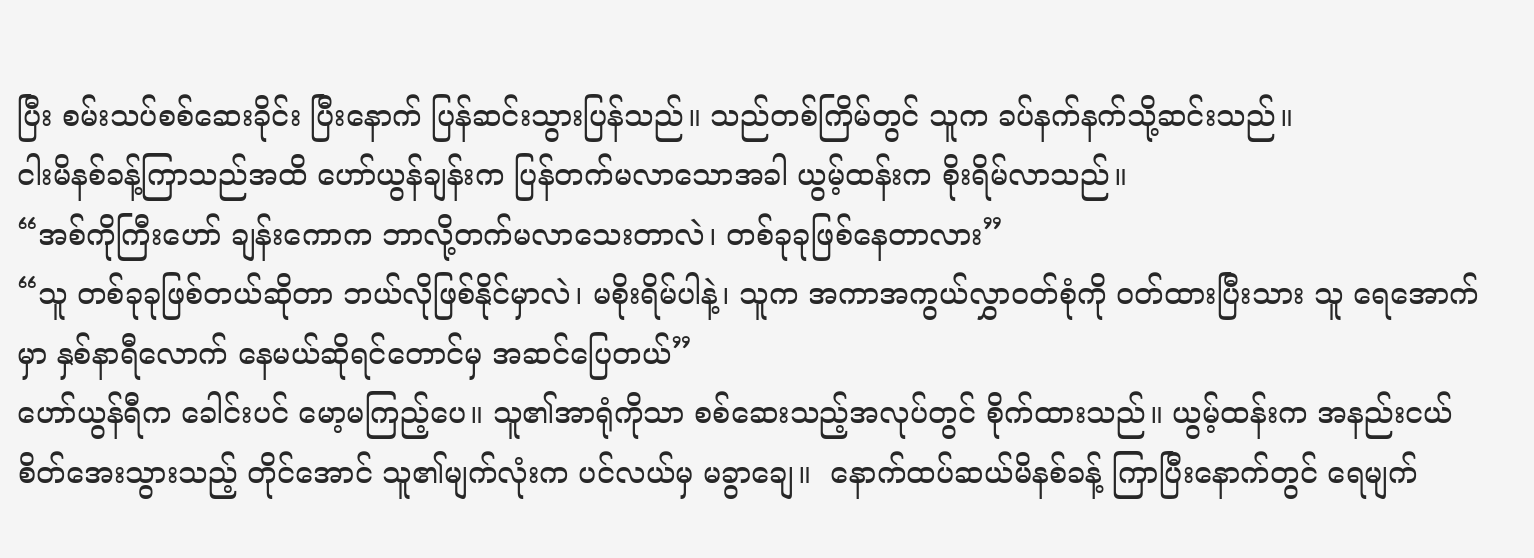ပြီး စမ်းသပ်စစ်ဆေးခိုင်း ပြီးနောက် ပြန်ဆင်းသွားပြန်သည်။ သည်တစ်ကြိမ်တွင် သူက ခပ်နက်နက်သို့ဆင်းသည်။
ငါးမိနစ်ခန့်ကြာသည်အထိ ဟော်ယွန်ချန်းက ပြန်တက်မလာသောအခါ ယွမ့်ထန်းက စိုးရိမ်လာသည်။
“အစ်ကိုကြီးဟော် ချန်းကောက ဘာလို့တက်မလာသေးတာလဲ၊ တစ်ခုခုဖြစ်နေတာလား”
“သူ တစ်ခုခုဖြစ်တယ်ဆိုတာ ဘယ်လိုဖြစ်နိုင်မှာလဲ၊ မစိုးရိမ်ပါနဲ့၊ သူက အကာအကွယ်လွှာဝတ်စုံကို ဝတ်ထားပြီးသား သူ ရေအောက်မှာ နှစ်နာရီလောက် နေမယ်ဆိုရင်တောင်မှ အဆင်ပြေတယ်”
ဟော်ယွန်ရီက ခေါင်းပင် မော့မကြည့်ပေ။ သူ၏အာရုံကိုသာ စစ်ဆေးသည့်အလုပ်တွင် စိုက်ထားသည်။ ယွမ့်ထန်းက အနည်းငယ် စိတ်အေးသွားသည့် တိုင်အောင် သူ၏မျက်လုံးက ပင်လယ်မှ မခွာချေ။  နောက်ထပ်ဆယ်မိနစ်ခန့် ကြာပြီးနောက်တွင် ရေမျက်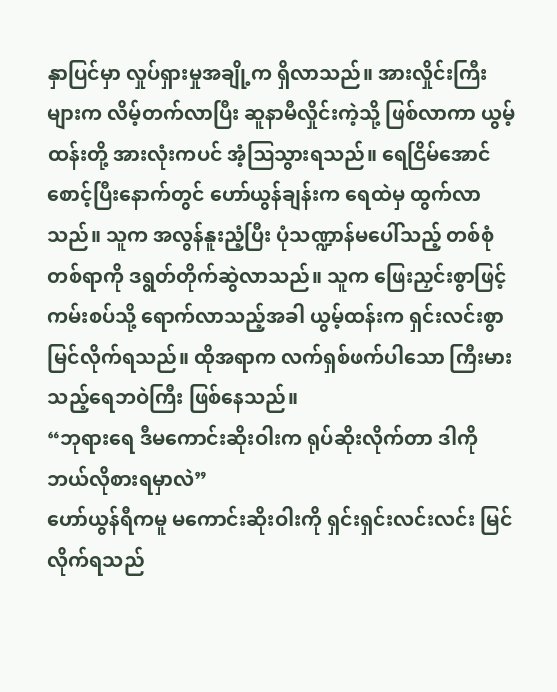နှာပြင်မှာ လှုပ်ရှားမှုအချို့က ရှိလာသည်။ အားလှိုင်းကြီးများက လိမ့်တက်လာပြီး ဆူနာမီလှိုင်းကဲ့သို့ ဖြစ်လာကာ ယွမ့်ထန်းတို့ အားလုံးကပင် အံ့ဩသွားရသည်။ ရေငြိမ်အောင်စောင့်ပြီးနောက်တွင် ဟော်ယွန်ချန်းက ရေထဲမှ ထွက်လာသည်။ သူက အလွန်နူးညံ့ပြီး ပုံသဏ္ဍာန်မပေါ်သည့် တစ်စုံတစ်ရာကို ဒရွတ်တိုက်ဆွဲလာသည်။ သူက ဖြေးညှင်းစွာဖြင့် ကမ်းစပ်သို့ ရောက်လာသည့်အခါ ယွမ့်ထန်းက ရှင်းလင်းစွာ မြင်လိုက်ရသည်။ ထိုအရာက လက်ရှစ်ဖက်ပါသော ကြီးမားသည့်ရေဘဝဲကြီး ဖြစ်နေသည်။
“ဘုရားရေ ဒီမကောင်းဆိုးဝါးက ရုပ်ဆိုးလိုက်တာ ဒါကို ဘယ်လိုစားရမှာလဲ”
ဟော်ယွန်ရီကမူ မကောင်းဆိုးဝါးကို ရှင်းရှင်းလင်းလင်း မြင်လိုက်ရသည်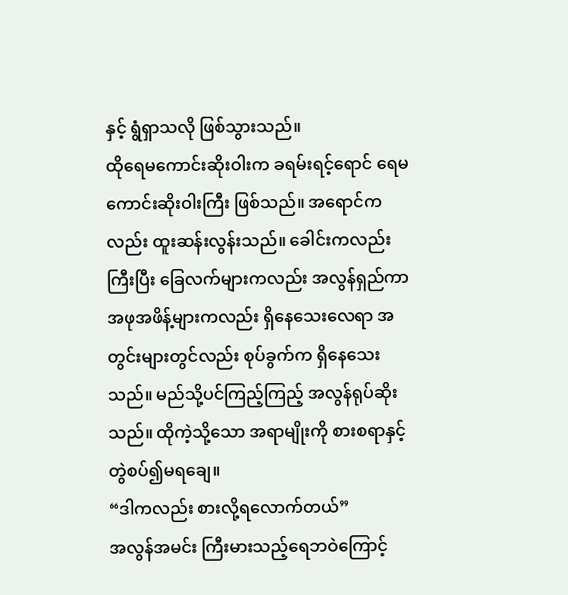နှင့် ရွံရှာသလို ဖြစ်သွားသည်။
ထိုရေမကောင်းဆိုးဝါးက ခရမ်းရင့်ရောင် ရေမကောင်းဆိုးဝါးကြီး ဖြစ်သည်။ အရောင်ကလည်း ထူးဆန်းလွန်းသည်။ ခေါင်းကလည်း ကြီးပြီး ခြေလက်များကလည်း အလွန်ရှည်ကာ အဖုအဖိန့်များကလည်း ရှိနေသေးလေရာ အတွင်းများတွင်လည်း စုပ်ခွက်က ရှိနေသေးသည်။ မည်သို့ပင်ကြည့်ကြည့် အလွန်ရုပ်ဆိုးသည်။ ထိုကဲ့သို့သော အရာမျိုးကို စားစရာနှင့် တွဲစပ်၍မရချေ။
“ဒါကလည်း စားလို့ရလောက်တယ်”
အလွန်အမင်း ကြီးမားသည့်ရေဘဝဲကြောင့်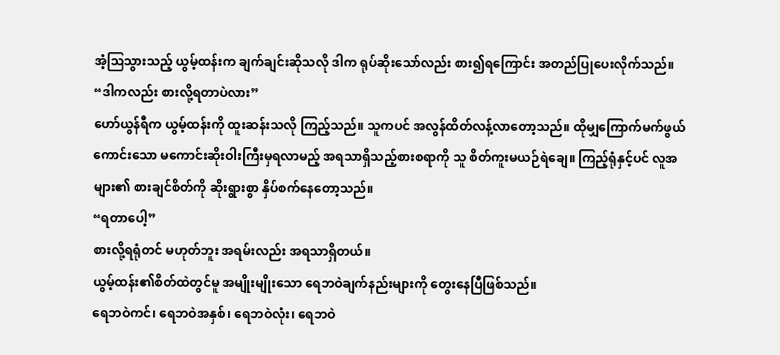အံ့ဩသွားသည့် ယွမ့်ထန်းက ချက်ချင်းဆိုသလို ဒါက ရုပ်ဆိုးသော်လည်း စား၍ရကြောင်း အတည်ပြုပေးလိုက်သည်။
“ဒါကလည်း စားလို့ရတာပဲလား”
ဟော်ယွန်ရီက ယွမ့်ထန်းကို ထူးဆန်းသလို ကြည့်သည်။ သူကပင် အလွန်ထိတ်လန့်လာတော့သည်။ ထိုမျှကြောက်မက်ဖွယ်ကောင်းသော မကောင်းဆိုးဝါးကြီးမှရလာမည့် အရသာရှိသည့်စားစရာကို သူ စိတ်ကူးမယဉ်ရဲချေ။ ကြည့်ရုံနှင့်ပင် လူအများ၏ စားချင်စိတ်ကို ဆိုးရွားစွာ နှိပ်စက်နေတော့သည်။
“ရတာပေါ့”
စားလို့ရရုံတင် မဟုတ်ဘူး အရမ်းလည်း အရသာရှိတယ်။
ယွမ့်ထန်း၏စိတ်ထဲတွင်မူ အမျိုးမျိုးသော ရေဘဝဲချက်နည်းများကို တွေးနေပြီဖြစ်သည်။
ရေဘဝဲကင်၊ ရေဘဝဲအနှစ်၊ ရေဘဝဲလုံး၊ ရေဘဝဲ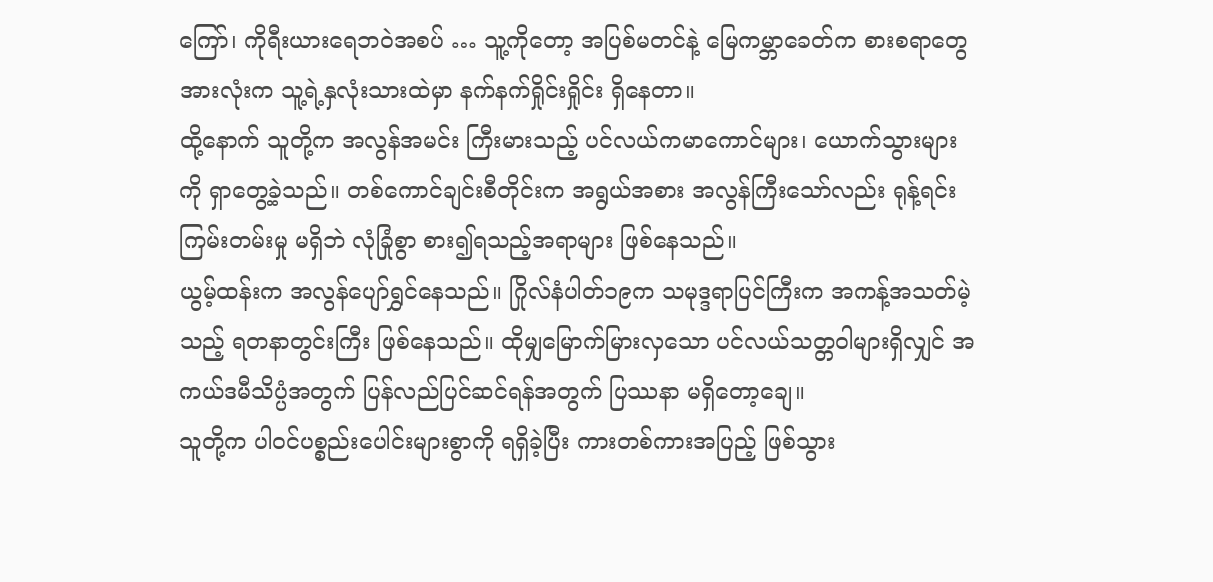ကြော်၊ ကိုရီးယားရေဘဝဲအစပ် … သူ့ကိုတော့ အပြစ်မတင်နဲ့ မြေကမ္ဘာခေတ်က စားစရာတွေ အားလုံးက သူ့ရဲ့နှလုံးသားထဲမှာ နက်နက်ရှိုင်းရှိုင်း ရှိနေတာ။
ထို့နောက် သူတို့က အလွန်အမင်း ကြီးမားသည့် ပင်လယ်ကမာကောင်များ၊ ယောက်သွားများကို ရှာတွေ့ခဲ့သည်။ တစ်ကောင်ချင်းစီတိုင်းက အရွယ်အစား အလွန်ကြီးသော်လည်း ရုန့်ရင်းကြမ်းတမ်းမှု မရှိဘဲ လုံခြုံစွာ စား၍ရသည့်အရာများ ဖြစ်နေသည်။
ယွမ့်ထန်းက အလွန်ပျော်ရွှင်နေသည်။ ဂြိုလ်နံပါတ်၁၉က သမုဒ္ဒရာပြင်ကြီးက အကန့်အသတ်မဲ့သည့် ရတနာတွင်းကြီး ဖြစ်နေသည်။ ထိုမျှမြောက်မြားလှသော ပင်လယ်သတ္တဝါများရှိလျှင် အကယ်ဒမီသိပ္ပံအတွက် ပြန်လည်ပြင်ဆင်ရန်အတွက် ပြဿနာ မရှိတော့ချေ။
သူတို့က ပါဝင်ပစ္စည်းပေါင်းများစွာကို ရရှိခဲ့ပြီး ကားတစ်ကားအပြည့် ဖြစ်သွား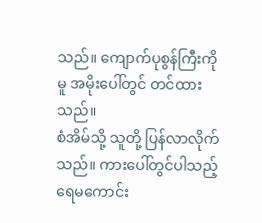သည်။ ကျောက်ပုစွန်ကြီးကိုမူ အမိုးပေါ်တွင် တင်ထားသည်။
စံအိမ်သို့ သူတို့ ပြန်လာလိုက်သည်။ ကားပေါ်တွင်ပါသည့် ရေမကောင်း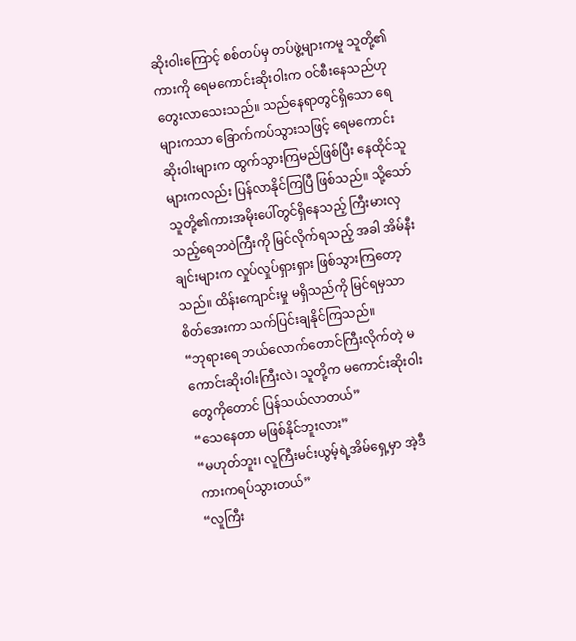ဆိုးဝါးကြောင့် စစ်တပ်မှ တပ်ဖွဲ့များကမူ သူတို့၏ကားကို ရေမကောင်းဆိုးဝါးက ဝင်စီးနေသည်ဟု တွေးလာသေးသည်။ သည်နေရာတွင်ရှိသော ရေများကသာ ခြောက်ကပ်သွားသဖြင့် ရေမကောင်းဆိုးဝါးများက ထွက်သွားကြမည်ဖြစ်ပြီး နေထိုင်သူများကလည်း ပြန်လာနိုင်ကြပြီ ဖြစ်သည်။ သို့သော် သူတို့၏ကားအမိုးပေါ်တွင်ရှိနေသည့် ကြီးမားလှသည့်ရေဘဝဲကြီးကို မြင်လိုက်ရသည့် အခါ အိမ်နီးချင်းများက လှုပ်လှုပ်ရှားရှား ဖြစ်သွားကြတော့သည်။ ထိန်းကျောင်းမှု မရှိသည်ကို မြင်ရမှသာ စိတ်အေးကာ သက်ပြင်းချနိုင်ကြသည်။
“ဘုရားရေ ဘယ်လောက်တောင်ကြီးလိုက်တဲ့ မကောင်းဆိုးဝါးကြီးလဲ၊ သူတို့က မကောင်းဆိုးဝါးတွေကိုတောင် ပြန်သယ်လာတယ်”
“သေနေတာ မဖြစ်နိုင်ဘူးလား”
“မဟုတ်ဘူး၊ လူကြီးမင်းယွမ့်ရဲ့အိမ်ရှေ့မှာ အဲ့ဒီကားကရပ်သွားတယ်”
“လူကြီး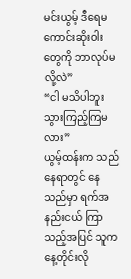မင်းယွမ့် ဒီရေမကောင်းဆိုးဝါးတွေကို ဘာလုပ်မလို့လဲ”
“ငါ မသိပါဘူး သွားကြည့်ကြမလား”
ယွမ့်ထန်းက သည်နေရာတွင် နေသည်မှာ ရက်အနည်းငယ် ကြာသည့်အပြင် သူက နေ့တိုင်းလို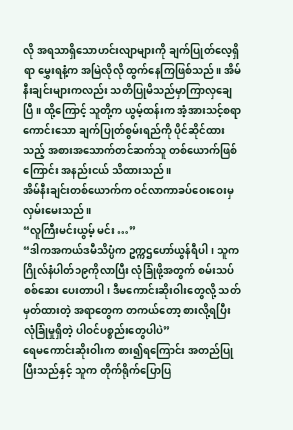လို အရသာရှိသောဟင်းလျာများကို ချက်ပြုတ်လေ့ရှိရာ မွှေးရနံ့က အမြဲလိုလို ထွက်နေကြဖြစ်သည်။ အိမ်နီးချင်းများကလည်း သတိပြုမိသည်မှာကြာလှချေပြီ။ ထို့ကြောင့် သူတို့က ယွမ့်ထန်းက အံ့အားသင့်စရာကောင်းသော ချက်ပြုတ်စွမ်းရည်ကို ပိုင်ဆိုင်ထားသည့် အစားအသောက်တင်ဆက်သူ တစ်ယောက်ဖြစ်ကြောင်း အနည်းငယ် သိထားသည်။
အိမ်နီးချင်းတစ်ယောက်က ဝင်လာကာခပ်ဝေးဝေးမှ လှမ်းမေးသည်။
“လူကြီးမင်းယွမ့် မင်း …”
“ဒါကအကယ်ဒမီသိပ္ပံက ဥက္ကဌဟော်ယွန်ရီပါ၊ သူက ဂြိုလ်နံပါတ်၁၉ကိုလာပြီး လုံခြုံဖို့အတွက် စမ်းသပ်စစ်ဆေး ပေးတာပါ၊ ဒီမကောင်းဆိုးဝါးတွေလို့ သတ်မှတ်ထားတဲ့ အရာတွေက တကယ်တော့ စားလို့ရပြီး လုံခြုံမှုရှိတဲ့ ပါဝင်ပစ္စည်းတွေပါပဲ”
ရေမကောင်းဆိုးဝါးက စား၍ရကြောင်း အတည်ပြုပြီးသည်နှင့် သူက တိုက်ရိုက်ပြောပြ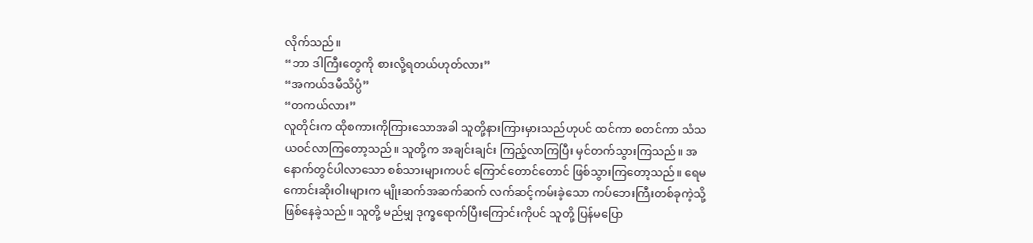လိုက်သည်။
“ဘာ ဒါကြီးတွေကို စားလို့ရတယ်ဟုတ်လား”
“အကယ်ဒမီသိပ္ပံ”
“တကယ်လား”
လူတိုင်းက ထိုစကားကိုကြားသောအခါ သူတို့နားကြားမှားသည်ဟုပင် ထင်ကာ စတင်ကာ သံသယဝင်လာကြတော့သည်။ သူတို့က အချင်းချင်း ကြည့်လာကြပြီး မှင်တက်သွားကြသည်။ အနောက်တွင်ပါလာသော စစ်သားများကပင် ကြောင်တောင်တောင် ဖြစ်သွားကြတော့သည်။ ရေမကောင်းဆိုးဝါးများက မျိုးဆက်အဆက်ဆက် လက်ဆင့်ကမ်းခဲ့သော ကပ်ဘေးကြီးတစ်ခုကဲ့သို့ ဖြစ်နေခဲ့သည်။ သူတို့ မည်မျှ ဒုက္ခရောက်ပြီးကြောင်းကိုပင် သူတို့ ပြန်မပြော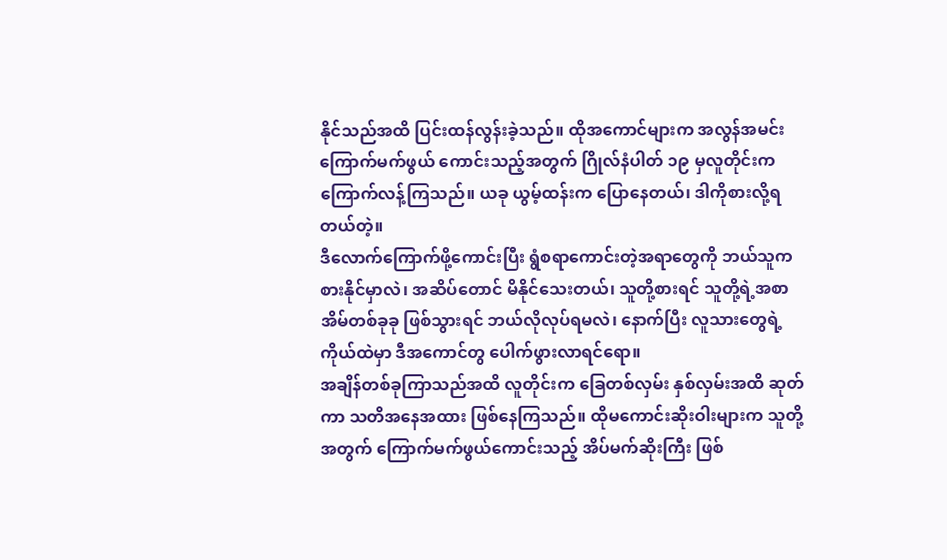နိုင်သည်အထိ ပြင်းထန်လွန်းခဲ့သည်။ ထိုအကောင်များက အလွန်အမင်း ကြောက်မက်ဖွယ် ကောင်းသည့်အတွက် ဂြိုလ်နံပါတ် ၁၉ မှလူတိုင်းက ကြောက်လန့်ကြသည်။ ယခု ယွမ့်ထန်းက ပြောနေတယ်၊ ဒါကိုစားလို့ရတယ်တဲ့။
ဒီလောက်ကြောက်ဖို့ကောင်းပြီး ရွံစရာကောင်းတဲ့အရာတွေကို ဘယ်သူက စားနိုင်မှာလဲ၊ အဆိပ်တောင် မိနိုင်သေးတယ်၊ သူတို့စားရင် သူတို့ရဲ့အစာအိမ်တစ်ခုခု ဖြစ်သွားရင် ဘယ်လိုလုပ်ရမလဲ၊ နောက်ပြီး လူသားတွေရဲ့ကိုယ်ထဲမှာ ဒီအကောင်တွ ပေါက်ဖွားလာရင်ရော။
အချိန်တစ်ခုကြာသည်အထိ လူတိုင်းက ခြေတစ်လှမ်း နှစ်လှမ်းအထိ ဆုတ်ကာ သတိအနေအထား ဖြစ်နေကြသည်။ ထိုမကောင်းဆိုးဝါးများက သူတို့အတွက် ကြောက်မက်ဖွယ်ကောင်းသည့် အိပ်မက်ဆိုးကြီး ဖြစ်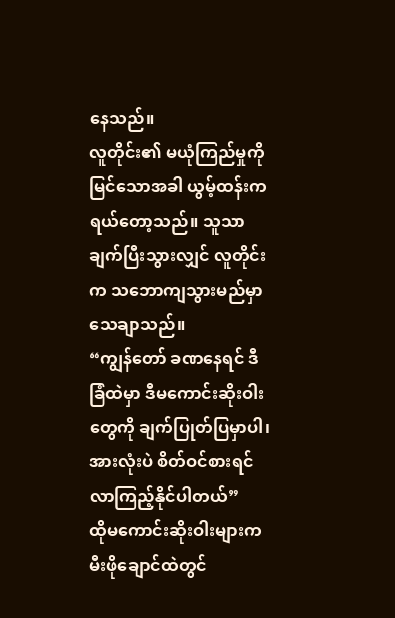နေသည်။
လူတိုင်း၏ မယုံကြည်မှုကို မြင်သောအခါ ယွမ့်ထန်းက ရယ်တော့သည်။ သူသာ ချက်ပြီးသွားလျှင် လူတိုင်းက သဘောကျသွားမည်မှာ သေချာသည်။
“ကျွန်တော် ခဏနေရင် ဒီခြံထဲမှာ ဒီမကောင်းဆိုးဝါးတွေကို ချက်ပြုတ်ပြမှာပါ၊ အားလုံးပဲ စိတ်ဝင်စားရင် လာကြည့်နိုင်ပါတယ်”
ထိုမကောင်းဆိုးဝါးများက မီးဖိုချောင်ထဲတွင်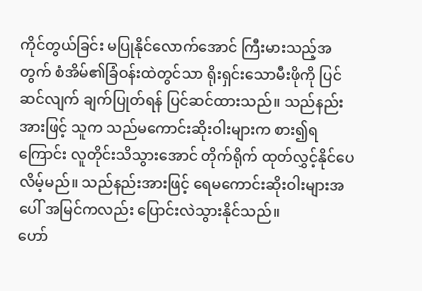ကိုင်တွယ်ခြင်း မပြုနိုင်လောက်အောင် ကြီးမားသည့်အတွက် စံအိမ်၏ခြံဝန်းထဲတွင်သာ ရိုးရှင်းသောမီးဖိုကို ပြင်ဆင်လျက် ချက်ပြုတ်ရန် ပြင်ဆင်ထားသည်။ သည်နည်းအားဖြင့် သူက သည်မကောင်းဆိုးဝါးများက စား၍ရကြောင်း လူတိုင်းသိသွားအောင် တိုက်ရိုက် ထုတ်လွှင့်နိုင်ပေလိမ့်မည်။ သည်နည်းအားဖြင့် ရေမကောင်းဆိုးဝါးများအပေါ် အမြင်ကလည်း ပြောင်းလဲသွားနိုင်သည်။
ဟော်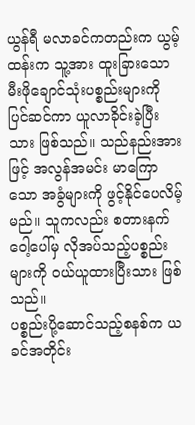ယွန်ရီ မလာခင်ကတည်းက ယွမ့်ထန်းက သူ့အား ထူးခြားသော မီးဖိုချောင်သုံးပစ္စည်းများကို ပြင်ဆင်ကာ ယူလာခိုင်းခဲ့ပြီးသား ဖြစ်သည်။ သည်နည်းအားဖြင့် အလွန်အမင်း မာကြောသော အခွံများကို ဖွင့်နိုင်ပေလိမ့်မည်။ သူကလည်း စတားနက်ဝေါ့ပေါ်မှ လိုအပ်သည့်ပစ္စည်းများကို ဝယ်ယူထားပြီးသား ဖြစ်သည်။
ပစ္စည်းပို့ဆောင်သည့်စနစ်က ယခင်အတိုင်း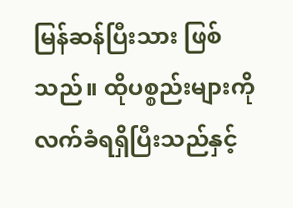မြန်ဆန်ပြီးသား ဖြစ်သည်။ ထိုပစ္စည်းများကို လက်ခံရရှိပြီးသည်နှင့်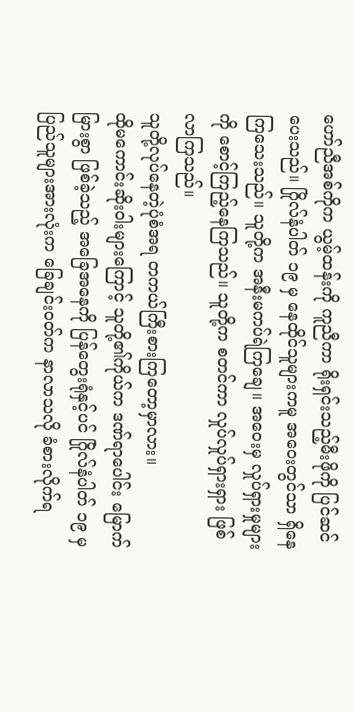ဟော်ညီအစ်ကိုက ယွမ့်ထန်းကို ကူညီကာ ရိုးရှင်းသည့်မီးဖိုကို ပြင်ဆင်ပေးသည်။ ဂြိုလ်နံပါတ် ၁၉ မှ နေထိုင်သူများကမူ အဝေးတွင်သာ ရှိနေကြသေးသည်။ သူတို့က အနီးမကပ်ရဲကြချေ။ အဝေးမှ လှုပ်ရှားမှုများကို စောင့်ကြည့်နေကြသည်။ သူတို့က စတင်ကာ လှုပ်လှုပ်ရှားရှား ဖြစ်လာကြသည်။
သူတို့လုပ်နေတဲ့ပုံစံအရ တကယ်ကြီးစားကြတော့မှာလား။
ထိုမကောင်းဆိုးဝါးများကြောင့် သူတို့၏ကိုယ်က ဒဏ်ရာပေါင်း မြောက်မြားစွာ ဖြစ်ခဲ့သည့် အခြေအနေကို ပြန်တွေးရုံနှင့်ပင် ဂြိုလ်နံပါတ် ၁၉ မှပြည်သူများအားလုံးက ခြေချင်းဝတ်က နာလာသလို ခံစားလိုက်ရ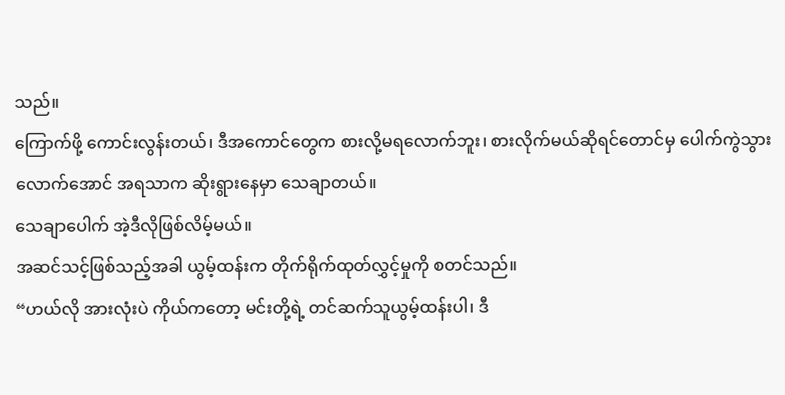သည်။
ကြောက်ဖို့ ကောင်းလွန်းတယ်၊ ဒီအကောင်တွေက စားလို့မရလောက်ဘူး၊ စားလိုက်မယ်ဆိုရင်တောင်မှ ပေါက်ကွဲသွားလောက်အောင် အရသာက ဆိုးရွားနေမှာ သေချာတယ်။
သေချာပေါက် အဲ့ဒီလိုဖြစ်လိမ့်မယ်။
အဆင်သင့်ဖြစ်သည့်အခါ ယွမ့်ထန်းက တိုက်ရိုက်ထုတ်လွှင့်မှုကို စတင်သည်။
“ဟယ်လို အားလုံးပဲ ကိုယ်ကတော့ မင်းတို့ရဲ့ တင်ဆက်သူယွမ့်ထန်းပါ၊ ဒီ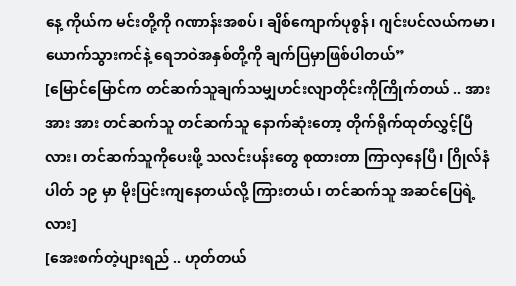နေ့ ကိုယ်က မင်းတို့ကို ဂဏာန်းအစပ်၊ ချိစ်ကျောက်ပုစွန်၊ ဂျင်းပင်လယ်ကမာ၊ ယောက်သွားကင်နဲ့ ရေဘဝဲအနှစ်တို့ကို ချက်ပြမှာဖြစ်ပါတယ်”
[မြောင်မြောင်က တင်ဆက်သူချက်သမျှဟင်းလျာတိုင်းကိုကြိုက်တယ် .. အား အား အား တင်ဆက်သူ တင်ဆက်သူ နောက်ဆုံးတော့ တိုက်ရိုက်ထုတ်လွှင့်ပြီလား၊ တင်ဆက်သူကိုပေးဖို့ သလင်းပန်းတွေ စုထားတာ ကြာလှနေပြီ၊ ဂြိုလ်နံပါတ် ၁၉ မှာ မိုးပြင်းကျနေတယ်လို့ ကြားတယ်၊ တင်ဆက်သူ အဆင်ပြေရဲ့လား]
[အေးစက်တဲ့ပျားရည် .. ဟုတ်တယ်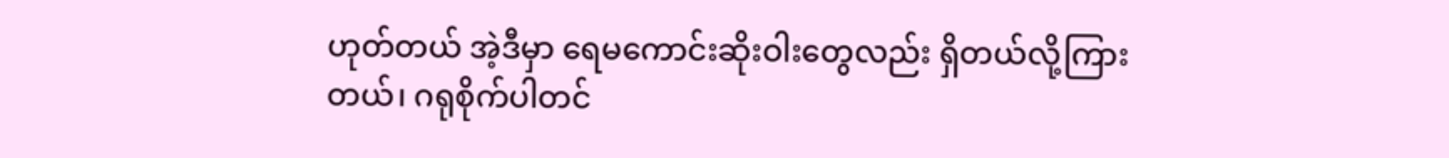ဟုတ်တယ် အဲ့ဒီမှာ ရေမကောင်းဆိုးဝါးတွေလည်း ရှိတယ်လို့ကြားတယ်၊ ဂရုစိုက်ပါတင်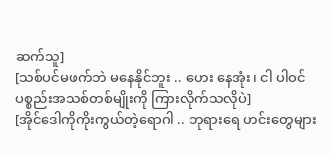ဆက်သူ]
[သစ်ပင်မဖက်ဘဲ မနေနိုင်ဘူး .. ဟေး နေအုံး၊ ငါ ပါဝင်ပစ္စည်းအသစ်တစ်မျိုးကို ကြားလိုက်သလိုပဲ]
[အိုင်ဒေါကိုကိုးကွယ်တဲ့ရောဂါ .. ဘုရားရေ ဟင်းတွေများ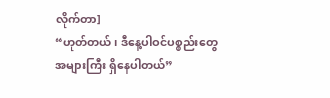လိုက်တာ]
“ဟုတ်တယ်၊ ဒီနေ့ပါဝင်ပစ္စည်းတွေ အများကြီး ရှိနေပါတယ်”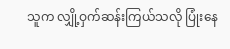သူက လျှို့ဝှက်ဆန်းကြယ်သလို ပြုံးနေ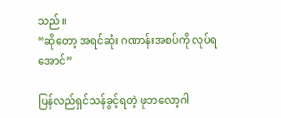သည်။
“ဆိုတော့ အရင်ဆုံး ဂဏာန်းအစပ်ကို လုပ်ရအောင်”

ပြန်လည်ရှင်သန်ခွင့်ရတဲ့ ဖုဘလော့ဂါ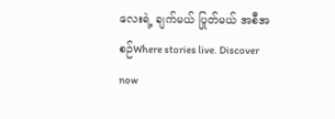လေးရဲ့ ချက်မယ် ပြုတ်မယ် အစီအစဉ်Where stories live. Discover now